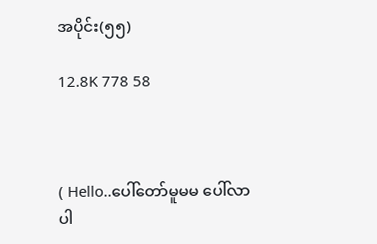အပိုင်း(၅၅)

12.8K 778 58



( Hello..ပေါ်တော်မူမမ ပေါ်လာပါ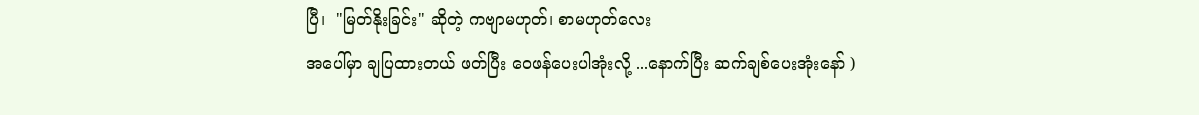ပြီ၊  "မြတ်နိုးခြင်း" ဆိုတဲ့ ကဗျာမဟုတ်၊ စာမဟုတ်လေး
အပေါ်မှာ ချပြထားတယ် ဖတ်ပြီး ဝေဖန်ပေးပါအုံးလို့ ...နောက်ပြီး ဆက်ချစ်ပေးအုံးနော် )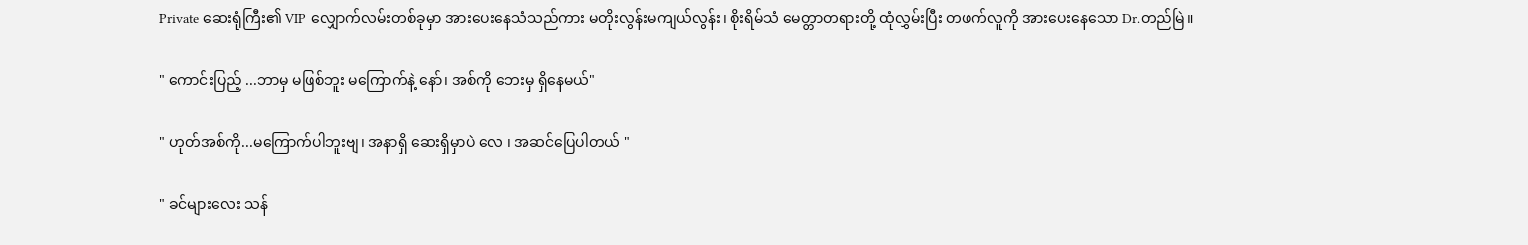Private ဆေးရုံကြီး၏ VIP လျှောက်လမ်းတစ်ခုမှာ အားပေးနေသံသည်ကား မတိုးလွန်းမကျယ်လွန်း၊ စိုးရိမ်သံ မေတ္တာတရားတို့ ထုံလွှမ်းပြီး တဖက်လူကို အားပေးနေသော Dr.တည်မြဲ။

" ကောင်းပြည့် ...ဘာမှ မဖြစ်ဘူး မကြောက်နဲ့ နော်၊ အစ်ကို ဘေးမှ ရှိနေမယ်"

" ဟုတ်အစ်ကို...မကြောက်ပါဘူးဗျ၊ အနာရှိ ဆေးရှိမှာပဲ လေ ၊ အဆင်ပြေပါတယ် "

" ခင်များလေး သန်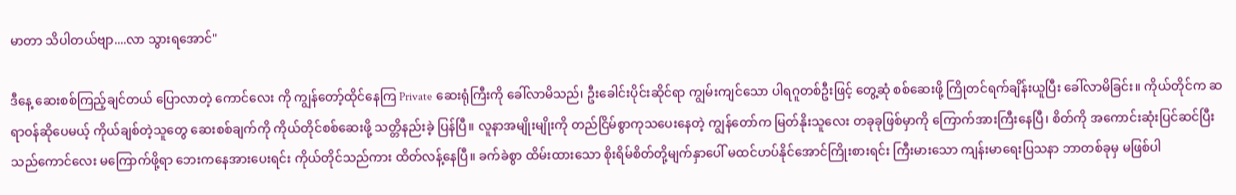မာတာ သိပါတယ်ဗျာ....လာ သွားရအောင်"

ဒီနေ့ ဆေးစစ်ကြည့်ချင်တယ် ပြောလာတဲ့ ကောင်လေး ကို ကျွန်တော့်ထိုင်နေကြ Private ဆေးရုံကြီးကို ခေါ်လာမိသည်၊ ဦးခေါင်းပိုင်းဆိုင်ရာ ကျွမ်းကျင်သော ပါရဂူတစ်ဦးဖြင့် တွေ့ဆုံ စစ်ဆေးဖို့ ကြိုတင်ရက်ချိန်းယူပြီး ခေါ်လာမိခြင်း။ ကိုယ်တိုင်က ဆရာဝန်ဆိုပေမယ့် ကိုယ်ချစ်တဲ့သူတွေ ဆေးစစ်ချက်ကို ကိုယ်တိုင်စစ်ဆေးဖို့ သတ္တိနည်းခဲ့ ပြန်ပြီ။ လူနာအမျိုးမျိုးကို တည်ငြိမ်စွာကုသပေးနေတဲ့ ကျွန်တော်က မြတ်နိုးသူလေး တခုခုဖြစ်မှာကို ကြောက်အားကြီးနေပြီ၊ စိတ်ကို အကောင်းဆုံးပြင်ဆင်ပြီး သည်ကောင်လေး မကြောက်ဖို့ရာ ဘေးကနေအားပေးရင်း ကိုယ်တိုင်သည်ကား ထိတ်လန့်နေပြီ။ ခက်ခဲစွာ ထိမ်းထားသော စိုးရိမ်စိတ်တို့မျက်နှာပေါ် မထင်ဟပ်နိုင်အောင်ကြိုးစားရင်း ကြီးမားသော ကျန်းမာရေးပြသနာ ဘာတစ်ခုမှ မဖြစ်ပါ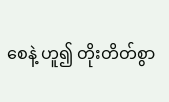စေနဲ့ ဟူ၍ တိုးတိတ်စွာ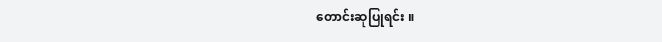တောင်းဆုပြုရင်း ။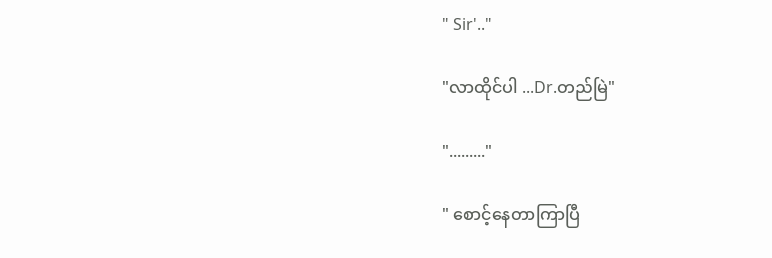" Sir'.."

"လာထိုင်ပါ ...Dr.တည်မြဲ"

"........."

" စောင့်နေတာကြာပြီ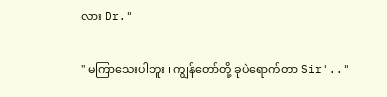လား Dr."

" မကြာသေးပါဘူး ၊ ကျွန်တော်တို့ ခုပဲရောက်တာ Sir'.."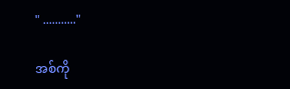" ..........."

အစ်ကို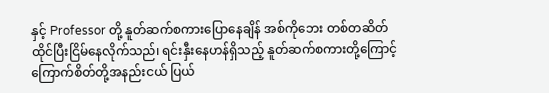နှင့် Professor တို့ နူတ်ဆက်စကားပြောနေချိန် အစ်ကိုဘေး တစ်တဆိတ် ထိုင်ပြီးငြိမ်နေလိုက်သည်၊ ရင်းနှီးနေဟန်ရှိသည့် နူတ်ဆက်စကားတို့ကြောင့် ကြောက်စိတ်တို့အနည်းငယ် ပြယ်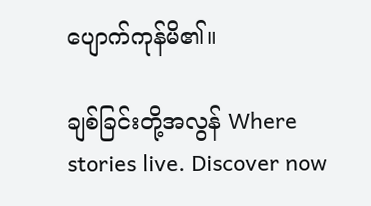ပျောက်ကုန်မိ၏။

ချစ်ခြင်းတို့အလွန် Where stories live. Discover now